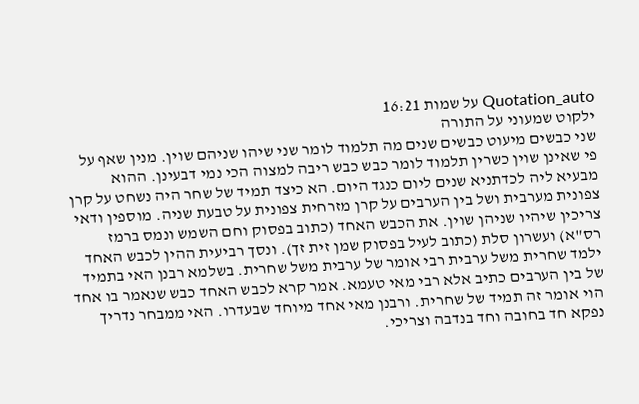Quotation_auto על שמות 16:21
ילקוט שמעוני על התורה
שני כבשים מיעוט כבשים שנים מה תלמוד לומר שני שיהו שניהם שוין. מנין שאף על פי שאינן שוין כשרין תלמוד לומר כבש כבש ריבה למצוה הכי נמי דבעינן. ההוא מבעיא ליה לכדתניא שנים ליום כנגד היום. הא כיצד תמיד של שחר היה נשחט על קרן צפונית מערבית ושל בין הערבים על קרן מזרחית צפונית על טבעת שניה. מוספין ודאי צריכין שיהיו שניהן שוין. את הכבש האחד (כתוב בפסוק וחם השמש ונמס ברמז רס"א) ועשרון סלת (כתוב לעיל בפסוק שמן זית זך). ונסך רביעית ההין לכבש האחד ילמד שחרית משל ערבית רבי אומר של ערבית משל שחרית. בשלמא רבנן האי בתמיד של בין הערבים כתיב אלא רבי מאי טעמא. אמר קרא לכבש האחד כבש שנאמר בו אחד הוי אומר זה תמיד של שחרית. ורבנן מאי אחד מיוחד שבעדרו. האי ממבחר נדריך נפקא חד בחובה וחד בנדבה וצריכי.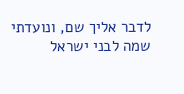לדבר אליך שם, ונועדתי שמה לבני ישראל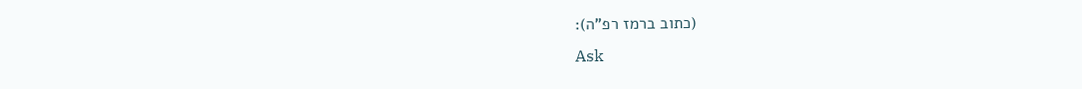(כתוב ברמז רפ"ה):
Ask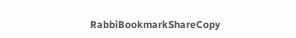RabbiBookmarkShareCopy